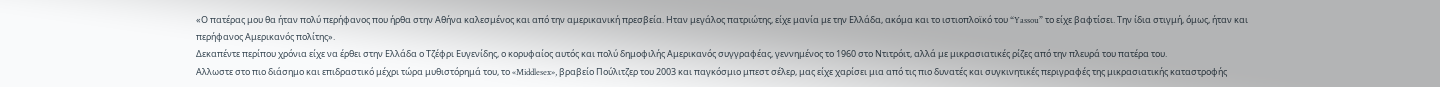«Ο πατέρας μου θα ήταν πολύ περήφανος που ήρθα στην Αθήνα καλεσμένος και από την αμερικανική πρεσβεία. Ηταν μεγάλος πατριώτης, είχε μανία με την Ελλάδα, ακόμα και το ιστιοπλοϊκό του “Yassou” το είχε βαφτίσει. Την ίδια στιγμή, όμως, ήταν και περήφανος Αμερικανός πολίτης».
Δεκαπέντε περίπου χρόνια είχε να έρθει στην Ελλάδα ο Τζέφρι Ευγενίδης, ο κορυφαίος αυτός και πολύ δημοφιλής Αμερικανός συγγραφέας, γεννημένος το 1960 στο Ντιτρόιτ, αλλά με μικρασιατικές ρίζες από την πλευρά του πατέρα του.
Αλλωστε στο πιο διάσημο και επιδραστικό μέχρι τώρα μυθιστόρημά του, το «Middlesex», βραβείο Πούλιτζερ του 2003 και παγκόσμιο μπεστ σέλερ, μας είχε χαρίσει μια από τις πιο δυνατές και συγκινητικές περιγραφές της μικρασιατικής καταστροφής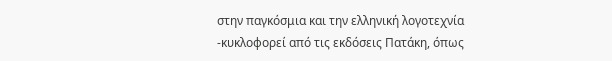στην παγκόσμια και την ελληνική λογοτεχνία -κυκλοφορεί από τις εκδόσεις Πατάκη, όπως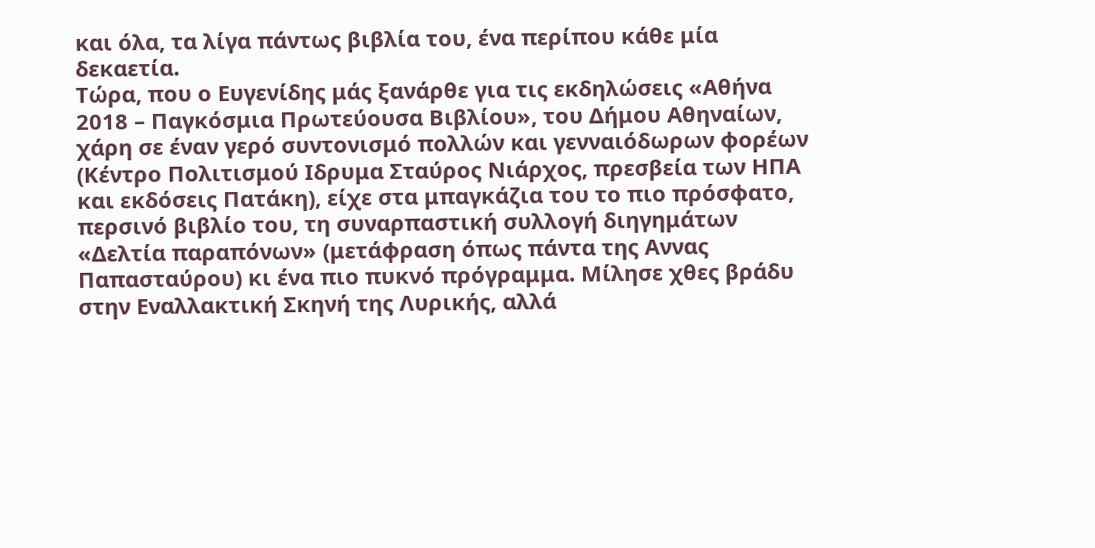και όλα, τα λίγα πάντως βιβλία του, ένα περίπου κάθε μία δεκαετία.
Τώρα, που ο Ευγενίδης μάς ξανάρθε για τις εκδηλώσεις «Αθήνα 2018 – Παγκόσμια Πρωτεύουσα Βιβλίου», του Δήμου Αθηναίων, χάρη σε έναν γερό συντονισμό πολλών και γενναιόδωρων φορέων (Κέντρο Πολιτισμού Ιδρυμα Σταύρος Νιάρχος, πρεσβεία των ΗΠΑ και εκδόσεις Πατάκη), είχε στα μπαγκάζια του το πιο πρόσφατο, περσινό βιβλίο του, τη συναρπαστική συλλογή διηγημάτων «Δελτία παραπόνων» (μετάφραση όπως πάντα της Αννας Παπασταύρου) κι ένα πιο πυκνό πρόγραμμα. Μίλησε χθες βράδυ στην Εναλλακτική Σκηνή της Λυρικής, αλλά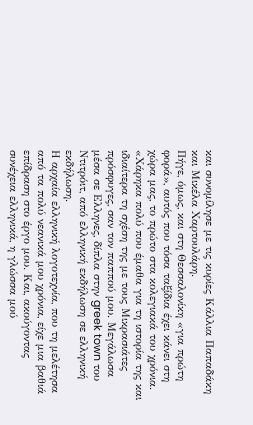και συνομίλησε με τις κυρίες Κάλλια Παπαδάκη και Μικέλα Χαρτουλάρη.
Πήγε, όμως, και στη Θεσσαλονίκη «για πρώτη φορά», αυτός που τόσα ταξίδια έχει κάνει στη χώρα μας, το πρώτο στα κολεγιακά του χρόνια. «Χάρηκα πολύ που έμαθα για τη ιστορία της και ιδιαίτερα τη σχέση της με τους Μικρασιάτες πρόσφυγες, σαν τον παππού μου. Μεγάλωσα μέσα σε Ελληνες, δίπλα στην greek town του Ντιτρόιτ, από ελληνική εκδήλωση σε ελληνική εκδήλωση.
Η αρχαία ελληνική λογοτεχνία, που τη μελέτησα από τα πολύ νεανικά μου χρόνια, είχε μια βαθιά επίδραση στο έργο μου. Και, ακούγοντας συνέχεια ελληνικά, η γλώσσα μού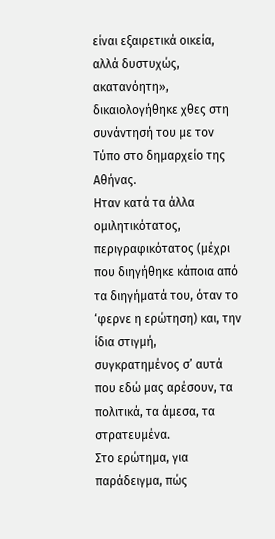είναι εξαιρετικά οικεία, αλλά δυστυχώς, ακατανόητη», δικαιολογήθηκε χθες στη συνάντησή του με τον Τύπο στο δημαρχείο της Αθήνας.
Ηταν κατά τα άλλα ομιλητικότατος, περιγραφικότατος (μέχρι που διηγήθηκε κάποια από τα διηγήματά του, όταν το ‘φερνε η ερώτηση) και, την ίδια στιγμή, συγκρατημένος σ’ αυτά που εδώ μας αρέσουν, τα πολιτικά, τα άμεσα, τα στρατευμένα.
Στο ερώτημα, για παράδειγμα, πώς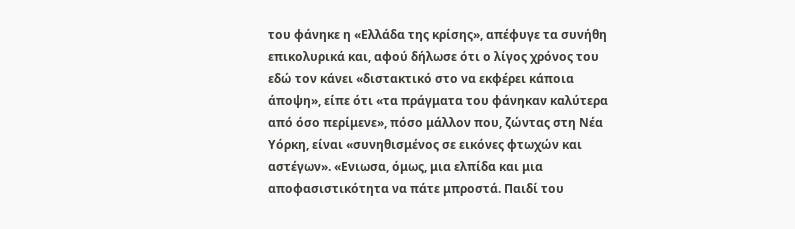του φάνηκε η «Ελλάδα της κρίσης», απέφυγε τα συνήθη επικολυρικά και, αφού δήλωσε ότι ο λίγος χρόνος του εδώ τον κάνει «διστακτικό στο να εκφέρει κάποια άποψη», είπε ότι «τα πράγματα του φάνηκαν καλύτερα από όσο περίμενε», πόσο μάλλον που, ζώντας στη Νέα Υόρκη, είναι «συνηθισμένος σε εικόνες φτωχών και αστέγων». «Ενιωσα, όμως, μια ελπίδα και μια αποφασιστικότητα να πάτε μπροστά. Παιδί του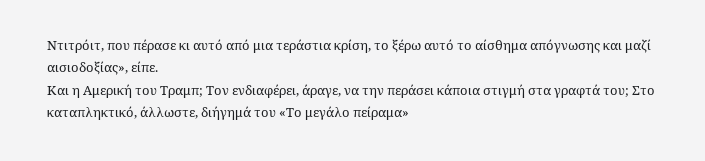Ντιτρόιτ, που πέρασε κι αυτό από μια τεράστια κρίση, το ξέρω αυτό το αίσθημα απόγνωσης και μαζί αισιοδοξίας», είπε.
Και η Αμερική του Τραμπ; Τον ενδιαφέρει, άραγε, να την περάσει κάποια στιγμή στα γραφτά του; Στο καταπληκτικό, άλλωστε, διήγημά του «Το μεγάλο πείραμα»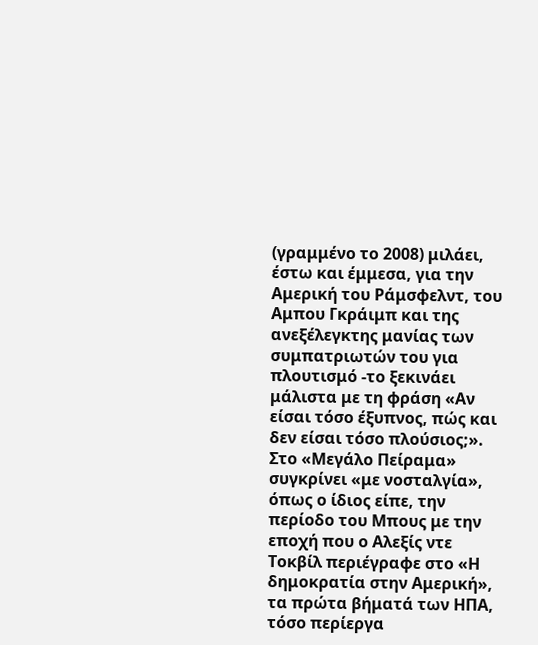(γραμμένο το 2008) μιλάει, έστω και έμμεσα, για την Αμερική του Ράμσφελντ, του Αμπου Γκράιμπ και της ανεξέλεγκτης μανίας των συμπατριωτών του για πλουτισμό -το ξεκινάει μάλιστα με τη φράση «Αν είσαι τόσο έξυπνος, πώς και δεν είσαι τόσο πλούσιος;».
Στο «Μεγάλο Πείραμα» συγκρίνει «με νοσταλγία», όπως ο ίδιος είπε, την περίοδο του Μπους με την εποχή που ο Αλεξίς ντε Τοκβίλ περιέγραφε στο «Η δημοκρατία στην Αμερική», τα πρώτα βήματά των ΗΠΑ, τόσο περίεργα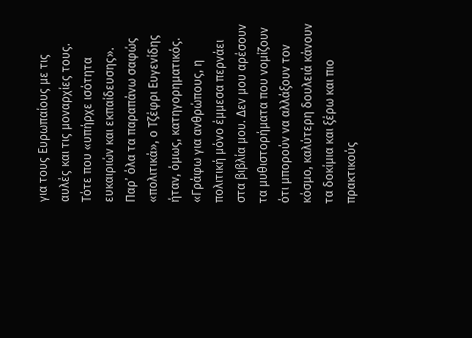για τους Ευρωπαίους με τις αυλές και τις μοναρχίες τους. Τότε που «υπήρχε ισότητα ευκαιριών και εκπαίδευσης».
Παρ’ όλα τα παραπάνω σαφώς «πολιτικά», ο Τζέφρι Ευγενίδης ήταν, όμως, κατηγορηματικός. «Γράφω για ανθρώπους, η πολιτική μόνο έμμεσα περνάει στα βιβλία μου. Δεν μου αρέσουν τα μυθιστορήματα που νομίζουν ότι μπορούν να αλλάξουν τον κόσμο, καλύτερη δουλειά κάνουν τα δοκίμια και ξέρω και πιο πρακτικούς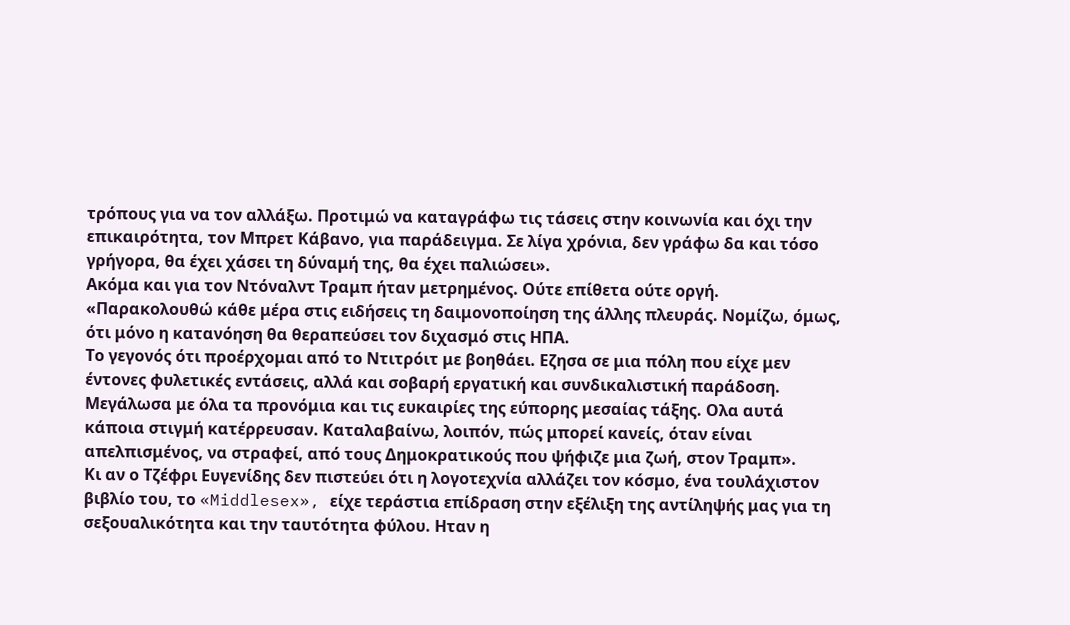τρόπους για να τον αλλάξω. Προτιμώ να καταγράφω τις τάσεις στην κοινωνία και όχι την επικαιρότητα, τον Μπρετ Κάβανο, για παράδειγμα. Σε λίγα χρόνια, δεν γράφω δα και τόσο γρήγορα, θα έχει χάσει τη δύναμή της, θα έχει παλιώσει».
Ακόμα και για τον Ντόναλντ Τραμπ ήταν μετρημένος. Ούτε επίθετα ούτε οργή. «Παρακολουθώ κάθε μέρα στις ειδήσεις τη δαιμονοποίηση της άλλης πλευράς. Νομίζω, όμως, ότι μόνο η κατανόηση θα θεραπεύσει τον διχασμό στις ΗΠΑ.
Το γεγονός ότι προέρχομαι από το Ντιτρόιτ με βοηθάει. Εζησα σε μια πόλη που είχε μεν έντονες φυλετικές εντάσεις, αλλά και σοβαρή εργατική και συνδικαλιστική παράδοση. Μεγάλωσα με όλα τα προνόμια και τις ευκαιρίες της εύπορης μεσαίας τάξης. Ολα αυτά κάποια στιγμή κατέρρευσαν. Καταλαβαίνω, λοιπόν, πώς μπορεί κανείς, όταν είναι απελπισμένος, να στραφεί, από τους Δημοκρατικούς που ψήφιζε μια ζωή, στον Τραμπ».
Κι αν ο Τζέφρι Ευγενίδης δεν πιστεύει ότι η λογοτεχνία αλλάζει τον κόσμο, ένα τουλάχιστον βιβλίο του, το «Middlesex», είχε τεράστια επίδραση στην εξέλιξη της αντίληψής μας για τη σεξουαλικότητα και την ταυτότητα φύλου. Ηταν η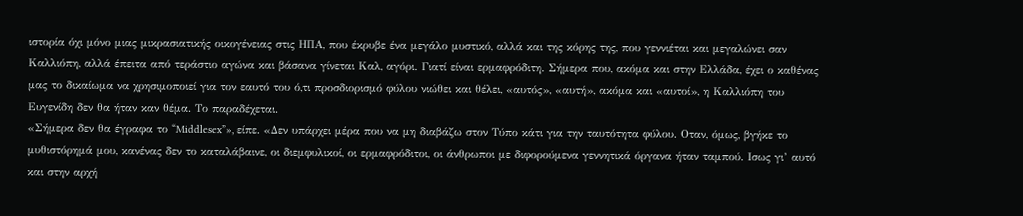ιστορία όχι μόνο μιας μικρασιατικής οικογένειας στις ΗΠΑ, που έκρυβε ένα μεγάλο μυστικό, αλλά και της κόρης της, που γεννιέται και μεγαλώνει σαν Καλλιόπη, αλλά έπειτα από τεράστιο αγώνα και βάσανα γίνεται Καλ, αγόρι. Γιατί είναι ερμαφρόδιτη. Σήμερα που, ακόμα και στην Ελλάδα, έχει ο καθένας μας το δικαίωμα να χρησιμοποιεί για τον εαυτό του ό,τι προσδιορισμό φύλου νιώθει και θέλει, «αυτός», «αυτή», ακόμα και «αυτοί», η Καλλιόπη του Ευγενίδη δεν θα ήταν καν θέμα. Το παραδέχεται.
«Σήμερα δεν θα έγραφα το “Middlesex”», είπε. «Δεν υπάρχει μέρα που να μη διαβάζω στον Τύπο κάτι για την ταυτότητα φύλου. Οταν, όμως, βγήκε το μυθιστόρημά μου, κανένας δεν το καταλάβαινε, οι διεμφυλικοί, οι ερμαφρόδιτοι, οι άνθρωποι με διφορούμενα γεννητικά όργανα ήταν ταμπού. Ισως γι’ αυτό και στην αρχή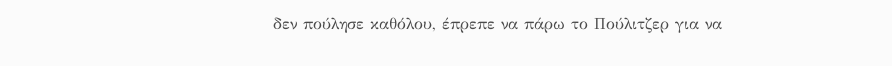δεν πούλησε καθόλου, έπρεπε να πάρω το Πούλιτζερ για να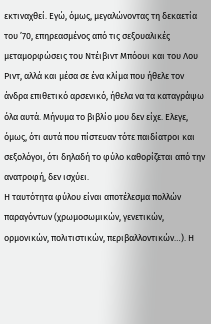εκτιναχθεί. Εγώ, όμως, μεγαλώνοντας τη δεκαετία του ’70, επηρεασμένος από τις σεξουαλικές μεταμορφώσεις του Ντέιβιντ Μπόουι και του Λου Ριντ, αλλά και μέσα σε ένα κλίμα που ήθελε τον άνδρα επιθετικό αρσενικό, ήθελα να τα καταγράψω όλα αυτά. Μήνυμα το βιβλίο μου δεν είχε. Ελεγε, όμως, ότι αυτά που πίστευαν τότε παιδίατροι και σεξολόγοι, ότι δηλαδή το φύλο καθορίζεται από την ανατροφή, δεν ισχύει.
Η ταυτότητα φύλου είναι αποτέλεσμα πολλών παραγόντων (χρωμοσωμικών, γενετικών, ορμονικών, πολιτιστικών, περιβαλλοντικών…). Η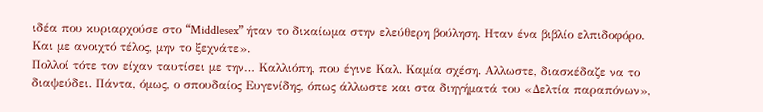ιδέα που κυριαρχούσε στο “Middlesex” ήταν το δικαίωμα στην ελεύθερη βούληση. Ηταν ένα βιβλίο ελπιδοφόρο. Και με ανοιχτό τέλος, μην το ξεχνάτε».
Πολλοί τότε τον είχαν ταυτίσει με την… Καλλιόπη, που έγινε Καλ. Καμία σχέση. Αλλωστε, διασκέδαζε να το διαψεύδει. Πάντα, όμως, ο σπουδαίος Ευγενίδης, όπως άλλωστε και στα διηγήματά του «Δελτία παραπόνων»,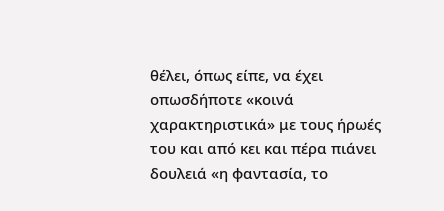θέλει, όπως είπε, να έχει οπωσδήποτε «κοινά χαρακτηριστικά» με τους ήρωές του και από κει και πέρα πιάνει δουλειά «η φαντασία, το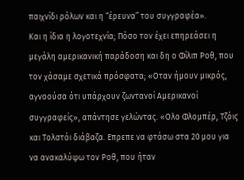παιχνίδι ρόλων και η “έρευνα” του συγγραφέα».
Και η ίδια η λογοτεχνία; Πόσο τον έχει επηρεάσει η μεγάλη αμερικανική παράδοση και δη ο Φίλιπ Ροθ, που τον χάσαμε σχετικά πρόσφατα; «Οταν ήμουν μικρός, αγνοούσα ότι υπάρχουν ζωντανοί Αμερικανοί συγγραφείς», απάντησε γελώντας. «Ολο Φλομπέρ, Τζόις και Τολστόι διάβαζα. Επρεπε να φτάσω στα 20 μου για να ανακαλύψω τον Ροθ, που ήταν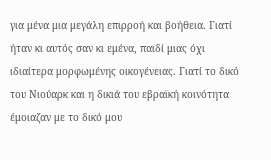για μένα μια μεγάλη επιρροή και βοήθεια. Γιατί ήταν κι αυτός σαν κι εμένα, παιδί μιας όχι ιδιαίτερα μορφωμένης οικογένειας. Γιατί το δικό του Νιούαρκ και η δικιά του εβραϊκή κοινότητα έμοιαζαν με το δικό μου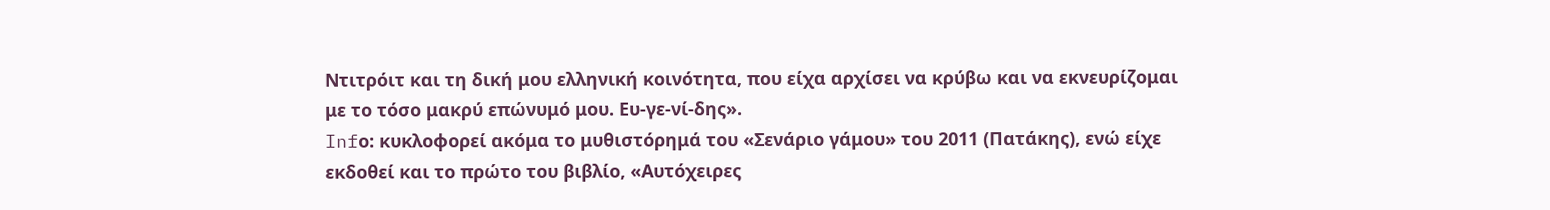Ντιτρόιτ και τη δική μου ελληνική κοινότητα, που είχα αρχίσει να κρύβω και να εκνευρίζομαι με το τόσο μακρύ επώνυμό μου. Ευ-γε-νί-δης».
Infο: κυκλοφορεί ακόμα το μυθιστόρημά του «Σενάριο γάμου» του 2011 (Πατάκης), ενώ είχε εκδοθεί και το πρώτο του βιβλίο, «Αυτόχειρες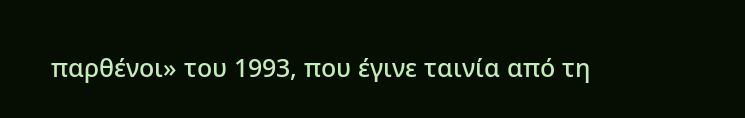παρθένοι» του 1993, που έγινε ταινία από τη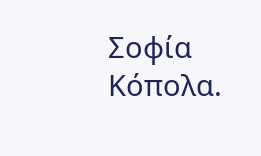Σοφία Κόπολα.